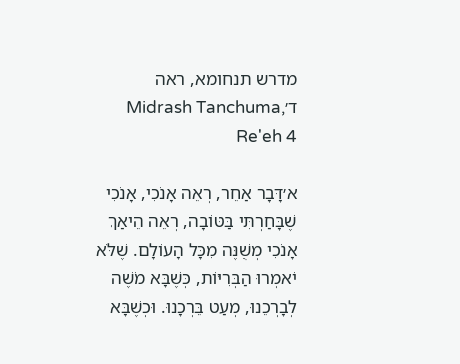מדרש תנחומא, ראה ד׳Midrash Tanchuma, Re'eh 4

א׳דָּבָר אַחֵר, רְאֵה אָנֹכִי, אָנֹכִי שֶׁבָּחַרְתִּי בַּטּוֹבָה, רְאֵה הֵיאַךְ אָנֹכִי מְשֻׁנֶּה מִכָּל הָעוֹלָם. שֶׁלֹּא יֹאמְרוּ הַבְּרִיּוֹת, כְּשֶׁבָּא מֹשֶׁה לְבָרְכֵנוּ, מְעַט בֵּרְכָנוּ. וּכְשֶׁבָּא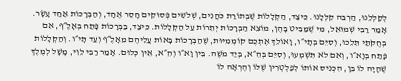לְקַלְּלֵנוּ, הַרְבֵּה קִלְּלָנוּ. כֵּיצַד, הַקְּלָלוֹת שֶׁבְּתוֹרַת כֹּהֲנִים, שְׁלֹשִים פְּסוּקִים חָסֵר אֶחָד, וְהַבְּרָכוֹת אַחַד עָשָׂר. אָמַר רַבִּי שְׁמוּאֵל, מִי שֶׁמַּבִּיט בָּהֶן, מוֹצֵא הַבְּרָכוֹת יְתֵרוֹת עַל הַקְּלָלוֹת. כֵּיצַד, בַּבְּרָכוֹת פָּתַח בְּאָלֶ״ף, אִם בְּחֻקֹּתַי תֵּלֵכוּ, וְסִיֵּם בְּתָי״ו, וָאוֹלֵךְ אֶתְכֶם קוֹמְמִיּוּת, שֶׁהַבְּרָכוֹת בָּאוֹת עֲלֵיהֶם מֵאָלֶ״ף וְעַד תָּי״ו. וְהַקְּלָלוֹת פָּתַח בְּוָא״ו, וְאִם לֹא תִּשְׁמְעוּ, וְסִיֵּם בְּהֵ״א, בְּיַד מֹשֶׁה. בֵּין וָא״ו וְהֵ״א, אֵין כְּלוּם. אָמַר רַבִּי לֵוִי, מָשָׁל לְמֶלֶךְ שֶׁהָיָה לוֹ בֵּן, הִכְנִיס אוֹתוֹ לְפַלְטְרִין שֶׁלּוֹ וְהֶרְאָה לוֹ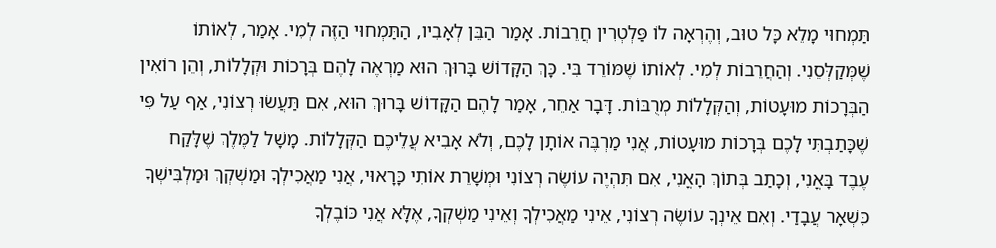תַּמְחוּי מָלֵא כָּל טוּב, וְהֶרְאָה לוֹ פַּלְטְרִין חֲרֵבוֹת. אָמַר הַבֵּן לְאָבִיו, הַתַּמְחוּי הַזֶּה לְמִי. אָמַר, לְאוֹתוֹ שֶׁמְּקַלְּסֵנִי. וְהַחֲרֵבוֹת לְמִי. לְאוֹתוֹ שֶׁמּוֹרֵד בִּי. כָּךְ הַקָּדוֹשׁ בָּרוּךְ הוּא מַרְאֶה לָהֶם בְּרָכוֹת וּקְלָלוֹת, וְהֵן רוֹאִין הַבְּרָכוֹת מוּעָטוֹת, וְהַקְּלָלוֹת מְרֻבּוֹת. דָּבָר אַחֵר, אָמַר לָהֶם הַקָּדוֹשׁ בָּרוּךְ הוּא, אִם תַּעֲשׂוּ רְצוֹנִי, אַף עַל פִּי שֶׁכָּתַבְתִּי לָכֶם בְּרָכוֹת מוּעָטוֹת, אֲנִי מַרְבֶּה אוֹתָן לָכֶם, וְלֹא אָבִיא עֲלֵיכֶם הַקְּלָלוֹת. מָשָׁל לַמֶּלֶךְ שֶׁלָּקַח עֶבֶד בָּאֳנִי, וְכָתַב בְּתוֹךְ הָאֳנִי, אִם תִּהְיֶה עוֹשֶׂה רְצוֹנִי וּמְשָׁרֵת אוֹתִי כָּרָאוּי, אֲנִי מַאֲכִילְךָ וּמַשְׁקְךְ וּמַלְבִּישְׁךָ כִּשְׁאָר עֲבָדַי. וְאִם אֵינְךָ עוֹשֶׂה רְצוֹנִי, אֵינִי מַאֲכִילְךָ וְאֵינִי מַשְׁקְךָ, אֶלָּא אֲנִי כּוֹבֶלְךָ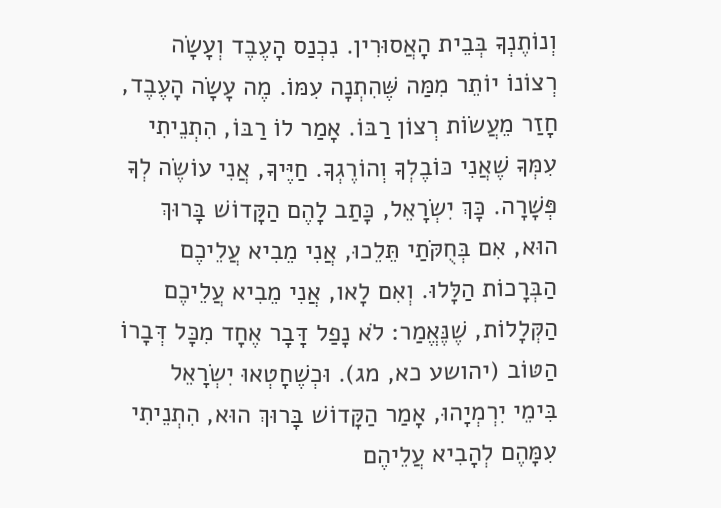וְנוֹתֶנְךָ בְּבֵית הָאֲסוּרִין. נִכְנַס הָעֶבֶד וְעָשָׂה רְצוֹנוֹ יוֹתֵר מִמַּה שֶּׁהִתְנָה עִמּוֹ. מֶה עָשָׂה הָעֶבֶד, חָזַר מֵעֲשׂוֹת רְצוֹן רַבּוֹ. אָמַר לוֹ רַבּוֹ, הִתְנֵיתִי עִמְּךָ שֶׁאֲנִי כּוֹבֶלְךָ וְהוֹרֶגְךָ. חַיֶּיךָ, אֲנִי עוֹשֶׂה לְךָ פְּשָׁרָה. כָּךְ יִשְׂרָאֵל, כָּתַב לָהֶם הַקָּדוֹשׁ בָּרוּךְ הוּא, אִם בְּחֻקֹּתַי תֵּלֵכוּ, אֲנִי מֵבִיא עֲלֵיכֶם הַבְּרָכוֹת הַלָּלוּ. וְאִם לָאו, אֲנִי מֵבִיא עֲלֵיכֶם הַקְּלָלוֹת, שֶׁנֶּאֱמַר: לֹא נָפַל דָּבָר אֶחָד מִכָּל דְּבָרוֹ הַטּוֹב (יהושע כא, מג). וּכְשֶׁחָטְאוּ יִשְׂרָאֵל בִּימֵי יִרְמְיָהוּ, אָמַר הַקָּדוֹשׁ בָּרוּךְ הוּא, הִתְנֵיתִי עִמָּהֶם לְהָבִיא עֲלֵיהֶם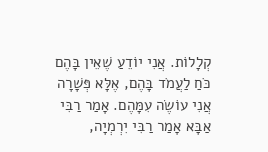קְלָלוֹת. אֲנִי יוֹדֵעַ שֶׁאֵין בָּהֶם כֹּחַ לַעֲמֹד בָּהֶם, אֶלָּא פְּשָׁרָה אֲנִי עוֹשֶׂה עִמָּהֶם. אָמַר רַבִּי אַבָּא אָמַר רַבִּי יִרְמְיָה,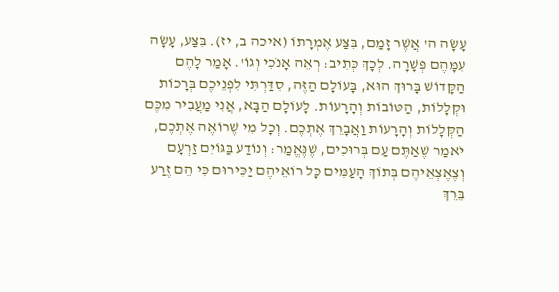עָשָׂה ה' אֲשֶׁר זָמַם, בִּצַּע אֶמְרָתוֹ (איכה ב, יז). בִּצַּע, עָשָׂה עִמָּהֶם פְּשָׁרָה. לְכָךְ כְּתִיב: רְאֵה אָנֹכִי וְגוֹ'. אָמַר לָהֶם הַקָּדוֹשׁ בָּרוּךְ הוּא, בָּעוֹלָם הַזֶּה, סִדַּרְתִּי לִפְנֵיכֶם בְּרָכוֹת וּקְלָלוֹת, הַטּוֹבוֹת וְהָרָעוֹת. לָעוֹלָם הַבָּא, אֲנִי מַעֲבִיר מִכֶּם הַקְּלָלוֹת וְהָרָעוֹת וַאֲבָרֵךְ אֶתְכֶם. וְכָל מִי שֶׁרוֹאֶה אֶתְכֶם, יֹאמַר שֶׁאַתֶּם עַם בְּרוּכִים, שֶׁנֶּאֱמַר: וְנוֹדַע בַּגּוֹיִם זַרְעָם וְצֶאֶצְאֵיהֶם בְּתוֹךְ הָעַמִּים כָּל רוֹאֵיהֶם יַכִּירוּם כִּי הֵם זֶרַע בֵּרֵךְ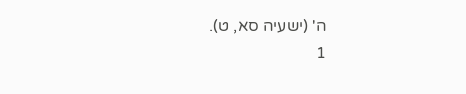ה' (ישעיה סא, ט).
1